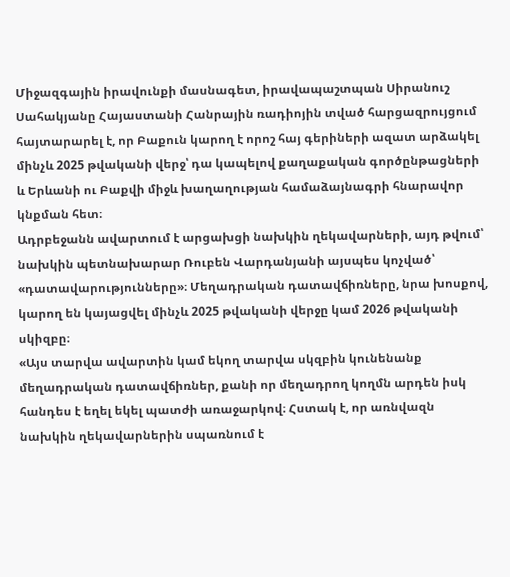Միջազգային իրավունքի մասնագետ, իրավապաշտպան Սիրանուշ Սահակյանը Հայաստանի Հանրային ռադիոյին տված հարցազրույցում հայտարարել է, որ Բաքուն կարող է որոշ հայ գերիների ազատ արձակել մինչև 2025 թվականի վերջ՝ դա կապելով քաղաքական գործընթացների և Երևանի ու Բաքվի միջև խաղաղության համաձայնագրի հնարավոր կնքման հետ։
Ադրբեջանն ավարտում է արցախցի նախկին ղեկավարների, այդ թվում՝ նախկին պետնախարար Ռուբեն Վարդանյանի այսպես կոչված՝ «դատավարությունները»։ Մեղադրական դատավճիռները, նրա խոսքով, կարող են կայացվել մինչև 2025 թվականի վերջը կամ 2026 թվականի սկիզբը։
«Այս տարվա ավարտին կամ եկող տարվա սկզբին կունենանք մեղադրական դատավճիռներ, քանի որ մեղադրող կողմն արդեն իսկ հանդես է եղել եկել պատժի առաջարկով։ Հստակ է, որ առնվազն նախկին ղեկավարներին սպառնում է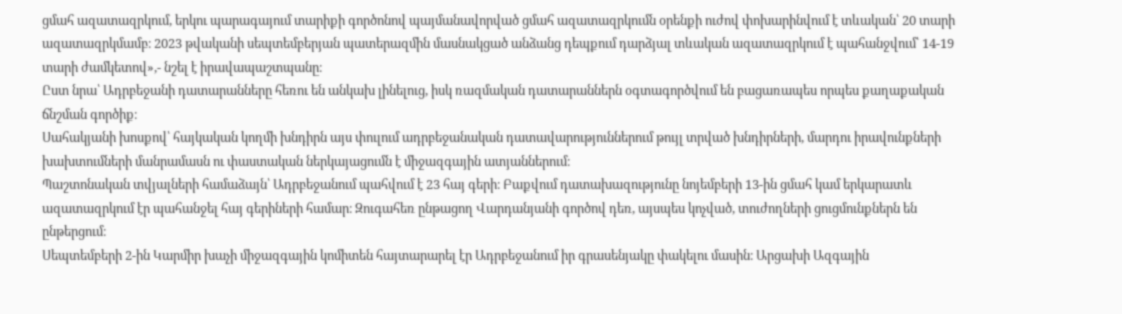ցմահ ազատազրկում, երկու պարագայում տարիքի գործոնով պայմանավորված ցմահ ազատազրկումն օրենքի ուժով փոխարինվում է տևական՝ 20 տարի ազատազրկմամբ։ 2023 թվականի սեպտեմբերյան պատերազմին մասնակցած անձանց դեպքում դարձյալ տևական ազատազրկում է պահանջվում՝ 14-19 տարի ժամկետով»,- նշել է իրավապաշտպանը։
Ըստ նրա՝ Ադրբեջանի դատարանները հեռու են անկախ լինելուց, իսկ ռազմական դատարաններն օգտագործվում են բացառապես որպես քաղաքական ճնշման գործիք։
Սահակյանի խոսքով՝ հայկական կողմի խնդիրն այս փուլում ադրբեջանական դատավարություններում թույլ տրված խնդիրների, մարդու իրավունքների խախտումների մանրամասն ու փաստական ներկայացումն է միջազգային ատյաններում։
Պաշտոնական տվյալների համաձայն՝ Ադրբեջանում պահվում է 23 հայ գերի։ Բաքվում դատախազությունը նոյեմբերի 13-ին ցմահ կամ երկարատև ազատազրկում էր պահանջել հայ գերիների համար։ Զուգահեռ ընթացող Վարդանյանի գործով դեռ, այսպես կոչված, տուժողների ցուցմունքներն են ընթերցում։
Սեպտեմբերի 2-ին Կարմիր խաչի միջազգային կոմիտեն հայտարարել էր Ադրբեջանում իր գրասենյակը փակելու մասին։ Արցախի Ազգային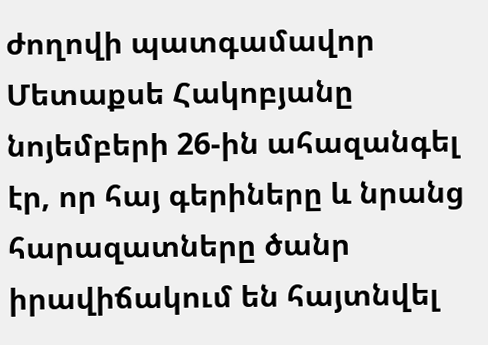ժողովի պատգամավոր Մետաքսե Հակոբյանը նոյեմբերի 26-ին ահազանգել էր, որ հայ գերիները և նրանց հարազատները ծանր իրավիճակում են հայտնվել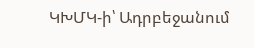ԿԽՄԿ-ի՝ Ադրբեջանում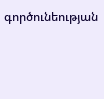գործունեության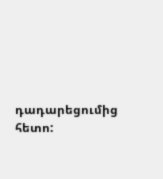դադարեցումից հետո: